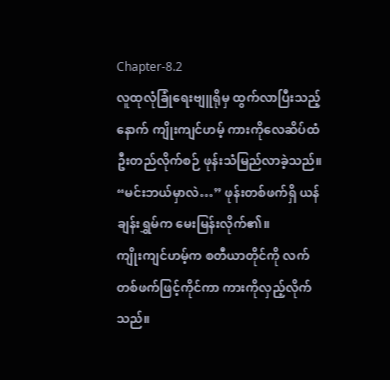Chapter-8.2
လူထုလုံခြုံရေးဗျူရိုမှ ထွက်လာပြီးသည့်နောက် ကျိုးကျင်ဟမ့် ကားကိုလေဆိပ်ထံဦးတည်လိုက်စဉ် ဖုန်းသံမြည်လာခဲ့သည်။
“မင်းဘယ်မှာလဲ…” ဖုန်းတစ်ဖက်ရှိ ယန်ချန်းရွှမ်က မေးမြန်းလိုက်၏။
ကျိုးကျင်ဟမ့်က စတီယာတိုင်ကို လက်တစ်ဖက်ဖြင့်ကိုင်ကာ ကားကိုလှည့်လိုက်သည်။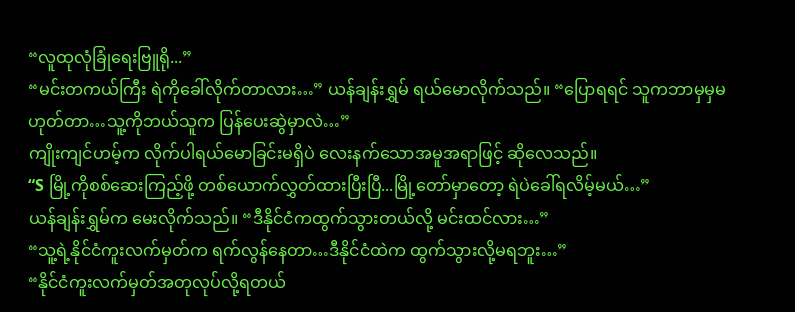“လူထုလုံခြုံရေးဗြူရို...”
“မင်းတကယ်ကြီး ရဲကိုခေါ်လိုက်တာလား…” ယန်ချန်းရွှမ် ရယ်မောလိုက်သည်။ “ပြောရရင် သူကဘာမှမှမဟုတ်တာ…သူ့ကိုဘယ်သူက ပြန်ပေးဆွဲမှာလဲ…”
ကျိုးကျင်ဟမ့်က လိုက်ပါရယ်မောခြင်းမရှိပဲ လေးနက်သောအမူအရာဖြင့် ဆိုလေသည်။
“S မြို့ကိုစစ်ဆေးကြည့်ဖို့ တစ်ယောက်လွှတ်ထားပြီးပြီ...မြို့တော်မှာတော့ ရဲပဲခေါ်ရလိမ့်မယ်…”
ယန်ချန်းရွှမ်က မေးလိုက်သည်။ “ဒီနိုင်ငံကထွက်သွားတယ်လို့ မင်းထင်လား…”
“သူ့ရဲ့နိုင်ငံကူးလက်မှတ်က ရက်လွန်နေတာ…ဒီနိုင်ငံထဲက ထွက်သွားလို့မရဘူး…”
“နိုင်ငံကူးလက်မှတ်အတုလုပ်လို့ရတယ်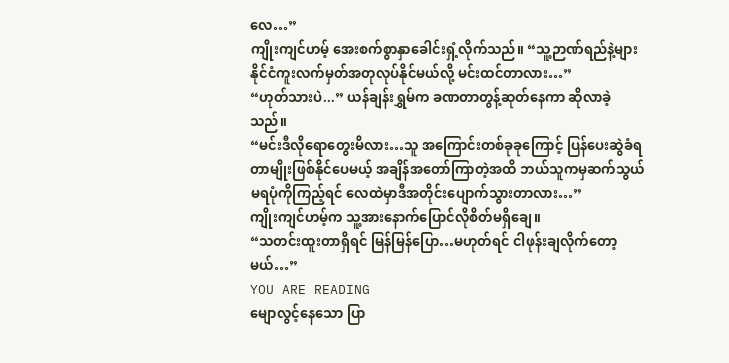လေ…”
ကျိုးကျင်ဟမ့် အေးစက်စွာနှာခေါင်းရှံ့လိုက်သည်။ “သူ့ဉာဏ်ရည်နဲ့များ နိုင်ငံကူးလက်မှတ်အတုလုပ်နိုင်မယ်လို့ မင်းထင်တာလား…”
“ဟုတ်သားပဲ...” ယန်ချန်းရွှမ်က ခဏတာတွန့်ဆုတ်နေကာ ဆိုလာခဲ့သည်။
“မင်းဒီလိုရောတွေးမိလား…သူ အကြောင်းတစ်ခုခုကြောင့် ပြန်ပေးဆွဲခံရတာမျိုးဖြစ်နိုင်ပေမယ့် အချိန်အတော်ကြာတဲ့အထိ ဘယ်သူကမှဆက်သွယ်မရပုံကိုကြည့်ရင် လေထဲမှာဒီအတိုင်းပျောက်သွားတာလား…”
ကျိုးကျင်ဟမ့်က သူ့အားနောက်ပြောင်လိုစိတ်မရှိချေ။
“သတင်းထူးတာရှိရင် မြန်မြန်ပြော…မဟုတ်ရင် ငါဖုန်းချလိုက်တော့မယ်…”
YOU ARE READING
မျောလွင့်နေသော ပြာ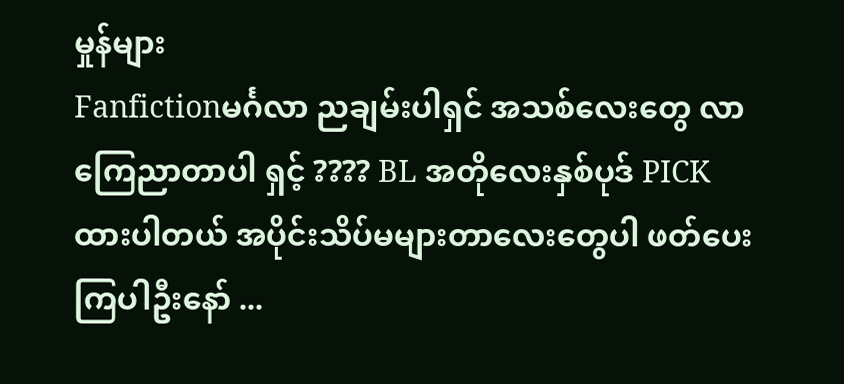မှုန်များ
Fanfictionမင်္ဂလာ ညချမ်းပါရှင် အသစ်လေးတွေ လာကြေညာတာပါ ရှင့် ???? BL အတိုလေးနှစ်ပုဒ် PICK ထားပါတယ် အပိုင်းသိပ်မများတာလေးတွေပါ ဖတ်ပေးကြပါဦးနော် ...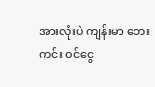အားလုံးပဲ ကျန်းမာ ဘေးကင်း ဝင်ငွေ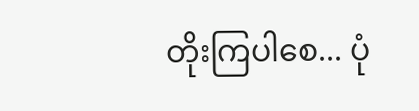တိုးကြပါစေ... ပုံ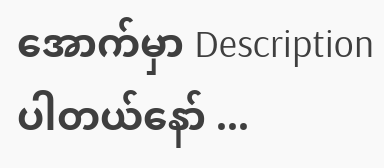အောက်မှာ Description ပါတယ်နော် ...